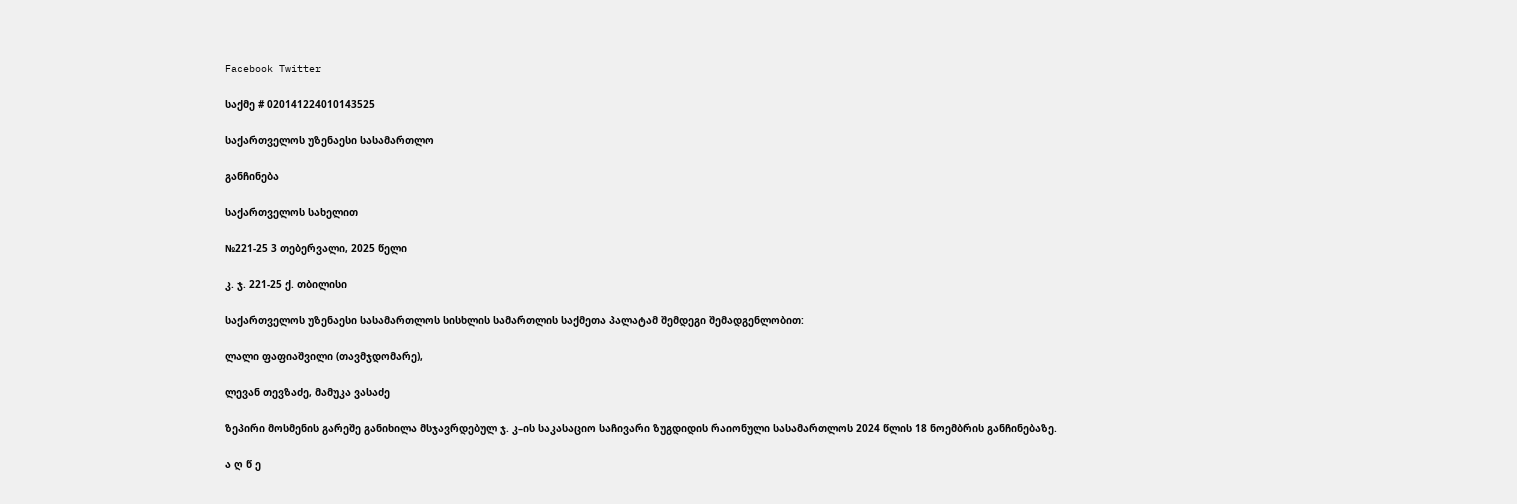Facebook Twitter

საქმე # 020141224010143525

საქართველოს უზენაესი სასამართლო

განჩინება

საქართველოს სახელით

№221-25 3 თებერვალი, 2025 წელი

კ. ჯ. 221-25 ქ. თბილისი

საქართველოს უზენაესი სასამართლოს სისხლის სამართლის საქმეთა პალატამ შემდეგი შემადგენლობით:

ლალი ფაფიაშვილი (თავმჯდომარე),

ლევან თევზაძე, მამუკა ვასაძე

ზეპირი მოსმენის გარეშე განიხილა მსჯავრდებულ ჯ. კ–ის საკასაციო საჩივარი ზუგდიდის რაიონული სასამართლოს 2024 წლის 18 ნოემბრის განჩინებაზე.

ა ღ წ ე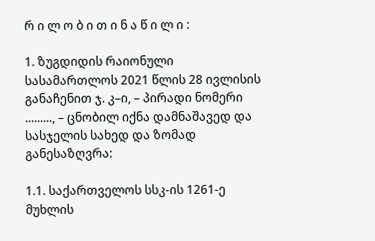რ ი ლ ო ბ ი თ ი ნ ა წ ი ლ ი :

1. ზუგდიდის რაიონული სასამართლოს 2021 წლის 28 ივლისის განაჩენით ჯ. კ–ი, – პირადი ნომერი ........., – ცნობილ იქნა დამნაშავედ და სასჯელის სახედ და ზომად განესაზღვრა:

1.1. საქართველოს სსკ-ის 1261-ე მუხლის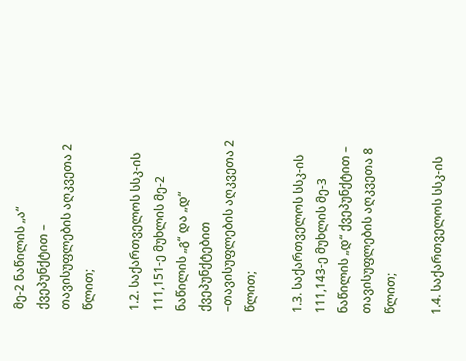მე-2 ნაწილის „ა“ ქვეპუნქტით – თავისუფლების აღკვეთა 2 წლით;

1.2. საქართველოს სსკ-ის 111,151-ე მუხლის მე-2 ნაწილის „გ“ და „დ“ ქვეპუნქტებით –თავისუფლების აღკვეთა 2 წლით;

1.3. საქართველოს სსკ-ის 111,143-ე მუხლის მე-3 ნაწილის „დ“ ქვეპუნქტით – თავისუფლების აღკვეთა 8 წლით;

1.4. საქართველოს სსკ-ის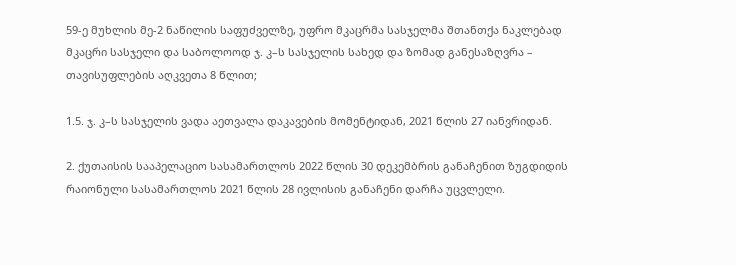59-ე მუხლის მე-2 ნაწილის საფუძველზე, უფრო მკაცრმა სასჯელმა შთანთქა ნაკლებად მკაცრი სასჯელი და საბოლოოდ ჯ. კ–ს სასჯელის სახედ და ზომად განესაზღვრა – თავისუფლების აღკვეთა 8 წლით;

1.5. ჯ. კ–ს სასჯელის ვადა აეთვალა დაკავების მომენტიდან, 2021 წლის 27 იანვრიდან.

2. ქუთაისის სააპელაციო სასამართლოს 2022 წლის 30 დეკემბრის განაჩენით ზუგდიდის რაიონული სასამართლოს 2021 წლის 28 ივლისის განაჩენი დარჩა უცვლელი.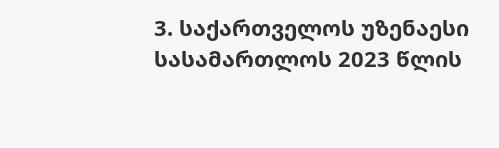3. საქართველოს უზენაესი სასამართლოს 2023 წლის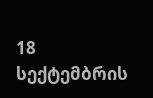18 სექტემბრის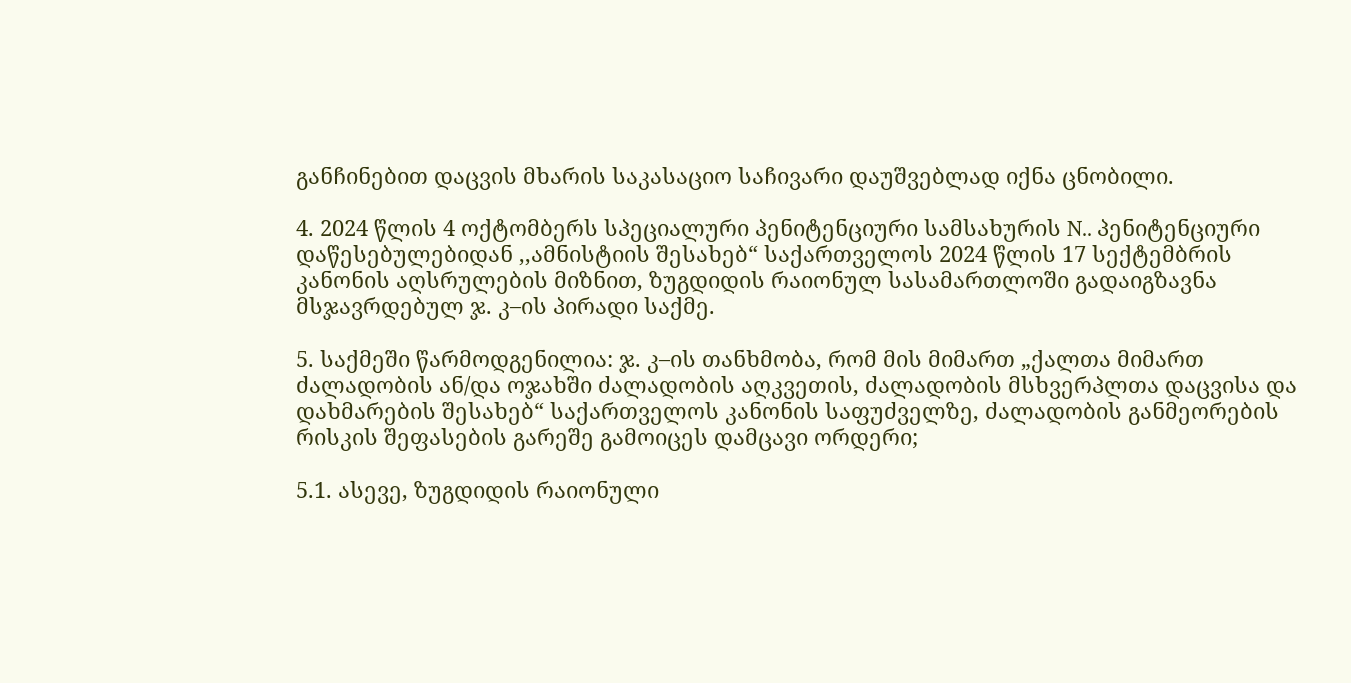განჩინებით დაცვის მხარის საკასაციო საჩივარი დაუშვებლად იქნა ცნობილი.

4. 2024 წლის 4 ოქტომბერს სპეციალური პენიტენციური სამსახურის N.. პენიტენციური დაწესებულებიდან ,,ამნისტიის შესახებ“ საქართველოს 2024 წლის 17 სექტემბრის კანონის აღსრულების მიზნით, ზუგდიდის რაიონულ სასამართლოში გადაიგზავნა მსჯავრდებულ ჯ. კ–ის პირადი საქმე.

5. საქმეში წარმოდგენილია: ჯ. კ–ის თანხმობა, რომ მის მიმართ „ქალთა მიმართ ძალადობის ან/და ოჯახში ძალადობის აღკვეთის, ძალადობის მსხვერპლთა დაცვისა და დახმარების შესახებ“ საქართველოს კანონის საფუძველზე, ძალადობის განმეორების რისკის შეფასების გარეშე გამოიცეს დამცავი ორდერი;

5.1. ასევე, ზუგდიდის რაიონული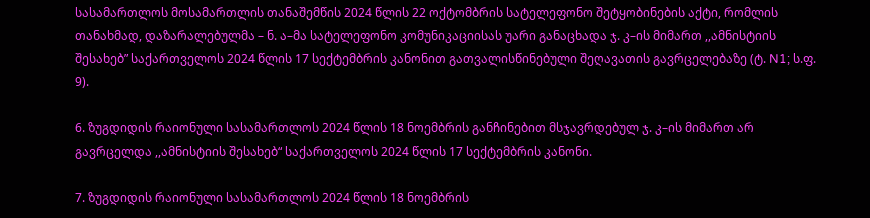სასამართლოს მოსამართლის თანაშემწის 2024 წლის 22 ოქტომბრის სატელეფონო შეტყობინების აქტი, რომლის თანახმად, დაზარალებულმა – ნ. ა–მა სატელეფონო კომუნიკაციისას უარი განაცხადა ჯ. კ–ის მიმართ ,,ამნისტიის შესახებ” საქართველოს 2024 წლის 17 სექტემბრის კანონით გათვალისწინებული შეღავათის გავრცელებაზე (ტ. N1; ს.ფ. 9).

6. ზუგდიდის რაიონული სასამართლოს 2024 წლის 18 ნოემბრის განჩინებით მსჯავრდებულ ჯ. კ–ის მიმართ არ გავრცელდა ,,ამნისტიის შესახებ“ საქართველოს 2024 წლის 17 სექტემბრის კანონი.

7. ზუგდიდის რაიონული სასამართლოს 2024 წლის 18 ნოემბრის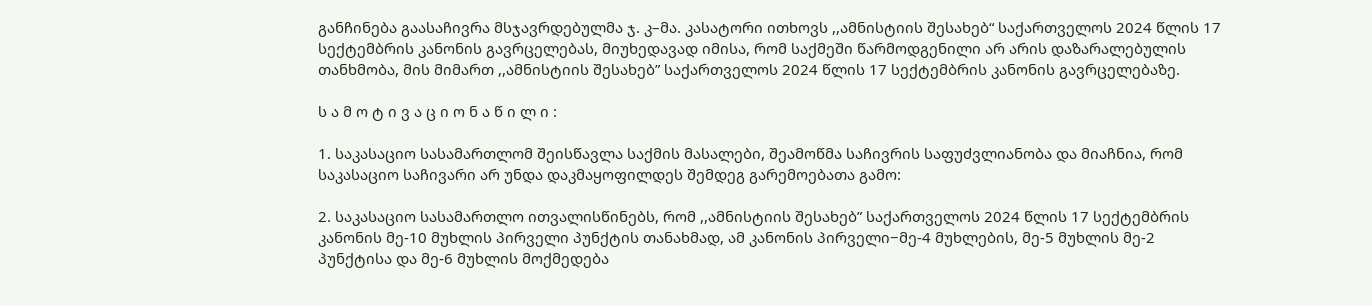განჩინება გაასაჩივრა მსჯავრდებულმა ჯ. კ–მა. კასატორი ითხოვს ,,ამნისტიის შესახებ“ საქართველოს 2024 წლის 17 სექტემბრის კანონის გავრცელებას, მიუხედავად იმისა, რომ საქმეში წარმოდგენილი არ არის დაზარალებულის თანხმობა, მის მიმართ ,,ამნისტიის შესახებ” საქართველოს 2024 წლის 17 სექტემბრის კანონის გავრცელებაზე.

ს ა მ ო ტ ი ვ ა ც ი ო ნ ა წ ი ლ ი :

1. საკასაციო სასამართლომ შეისწავლა საქმის მასალები, შეამოწმა საჩივრის საფუძვლიანობა და მიაჩნია, რომ საკასაციო საჩივარი არ უნდა დაკმაყოფილდეს შემდეგ გარემოებათა გამო:

2. საკასაციო სასამართლო ითვალისწინებს, რომ ,,ამნისტიის შესახებ” საქართველოს 2024 წლის 17 სექტემბრის კანონის მე-10 მუხლის პირველი პუნქტის თანახმად, ამ კანონის პირველი−მე-4 მუხლების, მე-5 მუხლის მე-2 პუნქტისა და მე-6 მუხლის მოქმედება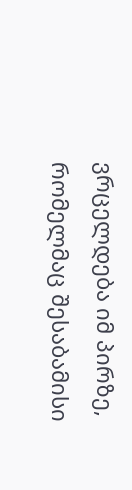ვრცელდება იმ პირზე, რომელმაც შესაბამისი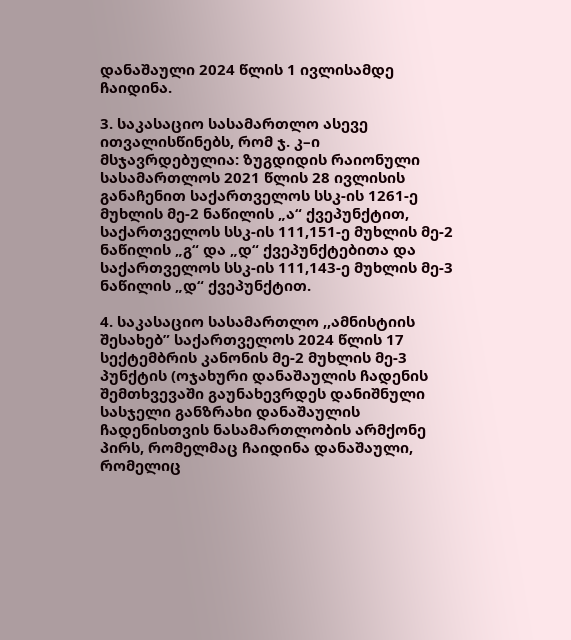დანაშაული 2024 წლის 1 ივლისამდე ჩაიდინა.

3. საკასაციო სასამართლო ასევე ითვალისწინებს, რომ ჯ. კ–ი მსჯავრდებულია: ზუგდიდის რაიონული სასამართლოს 2021 წლის 28 ივლისის განაჩენით საქართველოს სსკ-ის 1261-ე მუხლის მე-2 ნაწილის „ა“ ქვეპუნქტით, საქართველოს სსკ-ის 111,151-ე მუხლის მე-2 ნაწილის „გ“ და „დ“ ქვეპუნქტებითა და საქართველოს სსკ-ის 111,143-ე მუხლის მე-3 ნაწილის „დ“ ქვეპუნქტით.

4. საკასაციო სასამართლო ,,ამნისტიის შესახებ” საქართველოს 2024 წლის 17 სექტემბრის კანონის მე-2 მუხლის მე-3 პუნქტის (ოჯახური დანაშაულის ჩადენის შემთხვევაში გაუნახევრდეს დანიშნული სასჯელი განზრახი დანაშაულის ჩადენისთვის ნასამართლობის არმქონე პირს, რომელმაც ჩაიდინა დანაშაული, რომელიც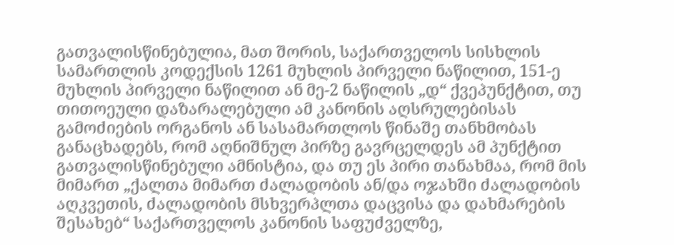გათვალისწინებულია, მათ შორის, საქართველოს სისხლის სამართლის კოდექსის 1261 მუხლის პირველი ნაწილით, 151-ე მუხლის პირველი ნაწილით ან მე-2 ნაწილის „დ“ ქვეპუნქტით, თუ თითოეული დაზარალებული ამ კანონის აღსრულებისას გამოძიების ორგანოს ან სასამართლოს წინაშე თანხმობას განაცხადებს, რომ აღნიშნულ პირზე გავრცელდეს ამ პუნქტით გათვალისწინებული ამნისტია, და თუ ეს პირი თანახმაა, რომ მის მიმართ „ქალთა მიმართ ძალადობის ან/და ოჯახში ძალადობის აღკვეთის, ძალადობის მსხვერპლთა დაცვისა და დახმარების შესახებ“ საქართველოს კანონის საფუძველზე,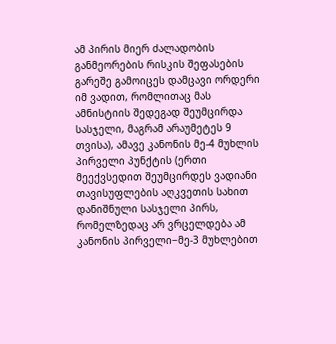ამ პირის მიერ ძალადობის განმეორების რისკის შეფასების გარეშე გამოიცეს დამცავი ორდერი იმ ვადით, რომლითაც მას ამნისტიის შედეგად შეუმცირდა სასჯელი, მაგრამ არაუმეტეს 9 თვისა), ამავე კანონის მე-4 მუხლის პირველი პუნქტის (ერთი მეექვსედით შეუმცირდეს ვადიანი თავისუფლების აღკვეთის სახით დანიშნული სასჯელი პირს, რომელზედაც არ ვრცელდება ამ კანონის პირველი−მე-3 მუხლებით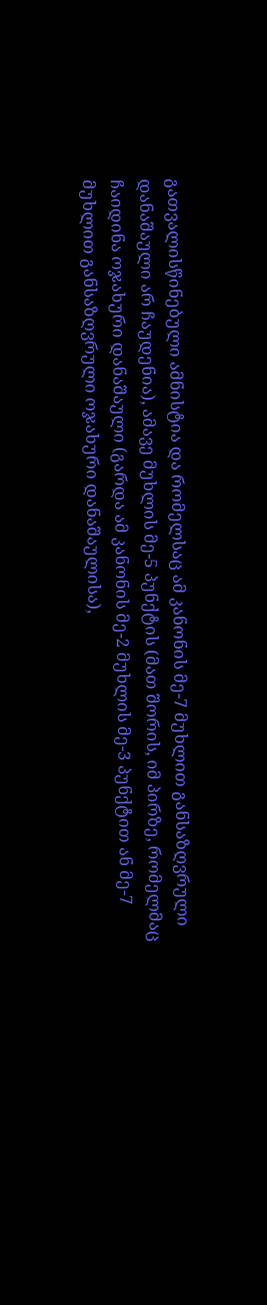გათვალისწინებული ამნისტია და რომელსაც ამ კანონის მე-7 მუხლით განსაზღვრული დანაშაული არ ჩაუდენია), ამავე მუხლის მე-5 პუნქტის (მათ შორის, იმ პირზე, რომელმაც ჩაიდინა ოჯახური დანაშაული (გარდა ამ კანონის მე-2 მუხლის მე-3 პუნქტით ან მე-7 მუხლით განსაზღვრული ოჯახური დანაშაულისა),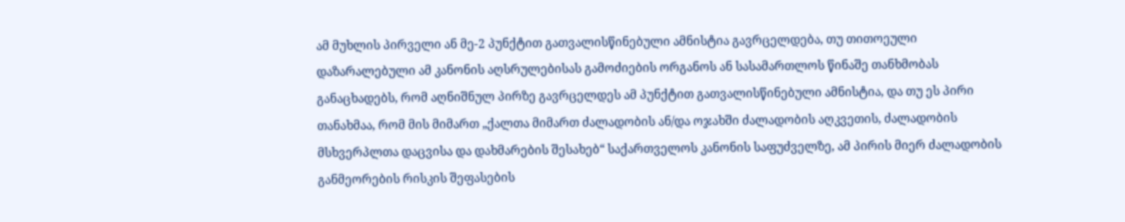ამ მუხლის პირველი ან მე-2 პუნქტით გათვალისწინებული ამნისტია გავრცელდება, თუ თითოეული დაზარალებული ამ კანონის აღსრულებისას გამოძიების ორგანოს ან სასამართლოს წინაშე თანხმობას განაცხადებს, რომ აღნიშნულ პირზე გავრცელდეს ამ პუნქტით გათვალისწინებული ამნისტია, და თუ ეს პირი თანახმაა, რომ მის მიმართ „ქალთა მიმართ ძალადობის ან/და ოჯახში ძალადობის აღკვეთის, ძალადობის მსხვერპლთა დაცვისა და დახმარების შესახებ“ საქართველოს კანონის საფუძველზე, ამ პირის მიერ ძალადობის განმეორების რისკის შეფასების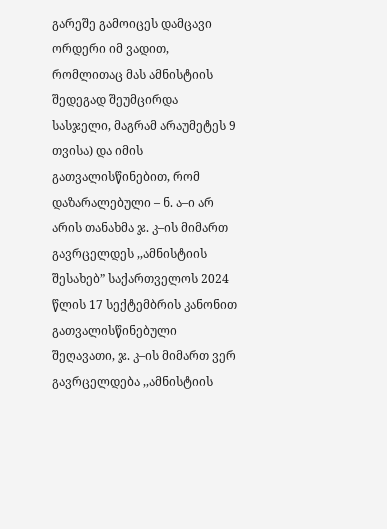გარეშე გამოიცეს დამცავი ორდერი იმ ვადით, რომლითაც მას ამნისტიის შედეგად შეუმცირდა სასჯელი, მაგრამ არაუმეტეს 9 თვისა) და იმის გათვალისწინებით, რომ დაზარალებული – ნ. ა–ი არ არის თანახმა ჯ. კ–ის მიმართ გავრცელდეს ,,ამნისტიის შესახებ” საქართველოს 2024 წლის 17 სექტემბრის კანონით გათვალისწინებული შეღავათი, ჯ. კ–ის მიმართ ვერ გავრცელდება ,,ამნისტიის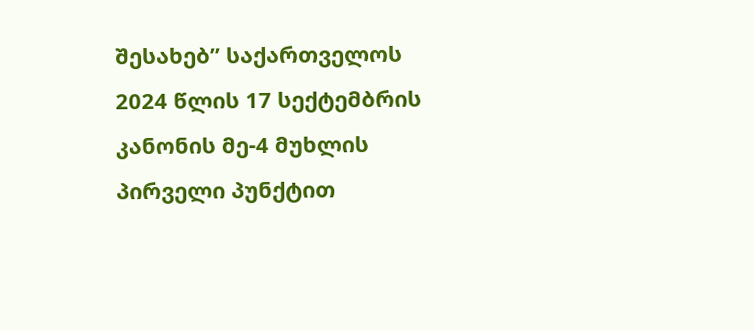შესახებ” საქართველოს 2024 წლის 17 სექტემბრის კანონის მე-4 მუხლის პირველი პუნქტით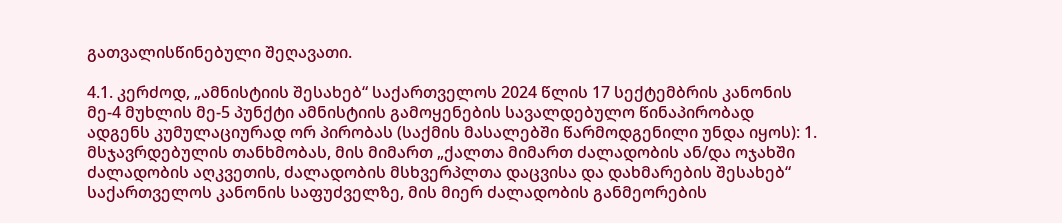გათვალისწინებული შეღავათი.

4.1. კერძოდ, „ამნისტიის შესახებ“ საქართველოს 2024 წლის 17 სექტემბრის კანონის მე-4 მუხლის მე-5 პუნქტი ამნისტიის გამოყენების სავალდებულო წინაპირობად ადგენს კუმულაციურად ორ პირობას (საქმის მასალებში წარმოდგენილი უნდა იყოს): 1. მსჯავრდებულის თანხმობას, მის მიმართ „ქალთა მიმართ ძალადობის ან/და ოჯახში ძალადობის აღკვეთის, ძალადობის მსხვერპლთა დაცვისა და დახმარების შესახებ“ საქართველოს კანონის საფუძველზე, მის მიერ ძალადობის განმეორების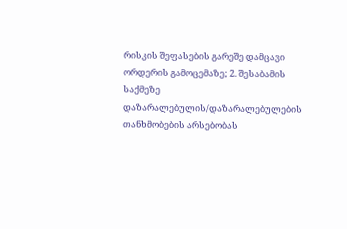რისკის შეფასების გარეშე დამცავი ორდერის გამოცემაზე; 2. შესაბამის საქმეზე დაზარალებულის/დაზარალებულების თანხმობების არსებობას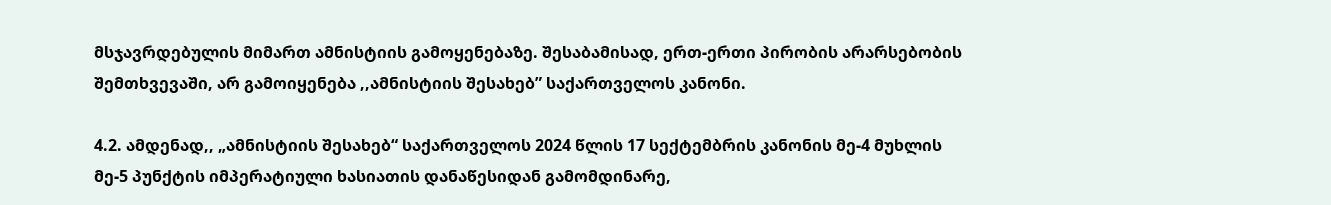მსჯავრდებულის მიმართ ამნისტიის გამოყენებაზე. შესაბამისად, ერთ-ერთი პირობის არარსებობის შემთხვევაში, არ გამოიყენება ,,ამნისტიის შესახებ” საქართველოს კანონი.

4.2. ამდენად,, „ამნისტიის შესახებ“ საქართველოს 2024 წლის 17 სექტემბრის კანონის მე-4 მუხლის მე-5 პუნქტის იმპერატიული ხასიათის დანაწესიდან გამომდინარე,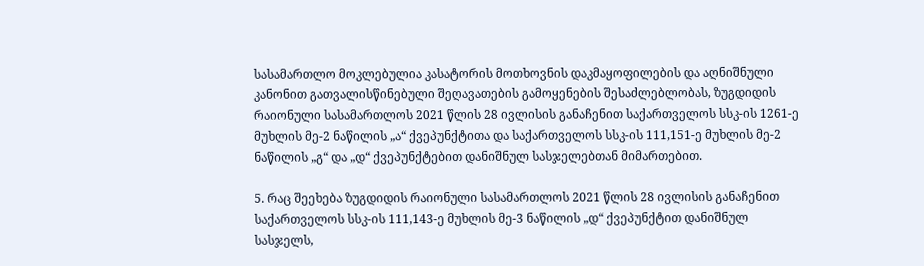სასამართლო მოკლებულია კასატორის მოთხოვნის დაკმაყოფილების და აღნიშნული კანონით გათვალისწინებული შეღავათების გამოყენების შესაძლებლობას, ზუგდიდის რაიონული სასამართლოს 2021 წლის 28 ივლისის განაჩენით საქართველოს სსკ-ის 1261-ე მუხლის მე-2 ნაწილის „ა“ ქვეპუნქტითა და საქართველოს სსკ-ის 111,151-ე მუხლის მე-2 ნაწილის „გ“ და „დ“ ქვეპუნქტებით დანიშნულ სასჯელებთან მიმართებით.

5. რაც შეეხება ზუგდიდის რაიონული სასამართლოს 2021 წლის 28 ივლისის განაჩენით საქართველოს სსკ-ის 111,143-ე მუხლის მე-3 ნაწილის „დ“ ქვეპუნქტით დანიშნულ სასჯელს,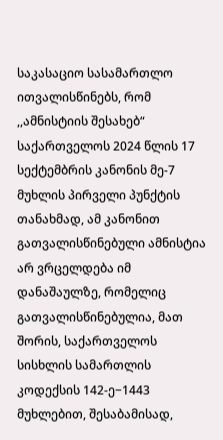საკასაციო სასამართლო ითვალისწინებს, რომ ,,ამნისტიის შესახებ“ საქართველოს 2024 წლის 17 სექტემბრის კანონის მე-7 მუხლის პირველი პუნქტის თანახმად, ამ კანონით გათვალისწინებული ამნისტია არ ვრცელდება იმ დანაშაულზე, რომელიც გათვალისწინებულია, მათ შორის, საქართველოს სისხლის სამართლის კოდექსის 142-ე−1443 მუხლებით, შესაბამისად,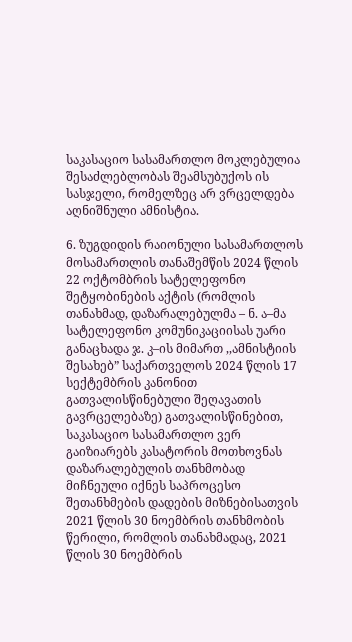საკასაციო სასამართლო მოკლებულია შესაძლებლობას შეამსუბუქოს ის სასჯელი, რომელზეც არ ვრცელდება აღნიშნული ამნისტია.

6. ზუგდიდის რაიონული სასამართლოს მოსამართლის თანაშემწის 2024 წლის 22 ოქტომბრის სატელეფონო შეტყობინების აქტის (რომლის თანახმად, დაზარალებულმა – ნ. ა–მა სატელეფონო კომუნიკაციისას უარი განაცხადა ჯ. კ–ის მიმართ ,,ამნისტიის შესახებ” საქართველოს 2024 წლის 17 სექტემბრის კანონით გათვალისწინებული შეღავათის გავრცელებაზე) გათვალისწინებით, საკასაციო სასამართლო ვერ გაიზიარებს კასატორის მოთხოვნას დაზარალებულის თანხმობად მიჩნეული იქნეს საპროცესო შეთანხმების დადების მიზნებისათვის 2021 წლის 30 ნოემბრის თანხმობის წერილი, რომლის თანახმადაც, 2021 წლის 30 ნოემბრის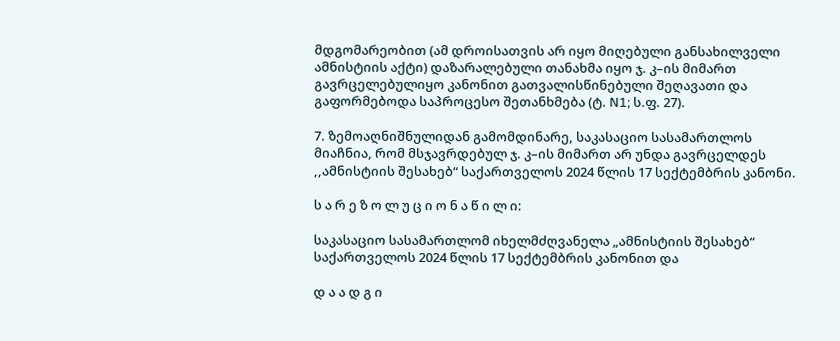მდგომარეობით (ამ დროისათვის არ იყო მიღებული განსახილველი ამნისტიის აქტი) დაზარალებული თანახმა იყო ჯ. კ–ის მიმართ გავრცელებულიყო კანონით გათვალისწინებული შეღავათი და გაფორმებოდა საპროცესო შეთანხმება (ტ. N1; ს.ფ. 27).

7. ზემოაღნიშნულიდან გამომდინარე, საკასაციო სასამართლოს მიაჩნია, რომ მსჯავრდებულ ჯ. კ–ის მიმართ არ უნდა გავრცელდეს ,,ამნისტიის შესახებ“ საქართველოს 2024 წლის 17 სექტემბრის კანონი.

ს ა რ ე ზ ო ლ უ ც ი ო ნ ა წ ი ლ ი:

საკასაციო სასამართლომ იხელმძღვანელა „ამნისტიის შესახებ“ საქართველოს 2024 წლის 17 სექტემბრის კანონით და

დ ა ა დ გ ი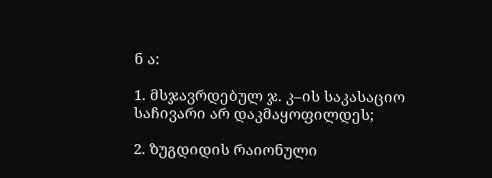ნ ა:

1. მსჯავრდებულ ჯ. კ–ის საკასაციო საჩივარი არ დაკმაყოფილდეს;

2. ზუგდიდის რაიონული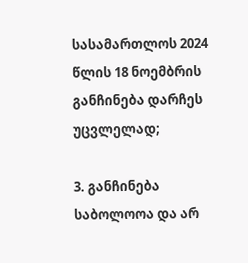სასამართლოს 2024 წლის 18 ნოემბრის განჩინება დარჩეს უცვლელად;

3. განჩინება საბოლოოა და არ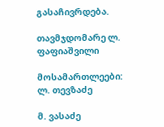გასაჩივრდება.

თავმჯდომარე ლ. ფაფიაშვილი

მოსამართლეები: ლ. თევზაძე

მ. ვასაძე